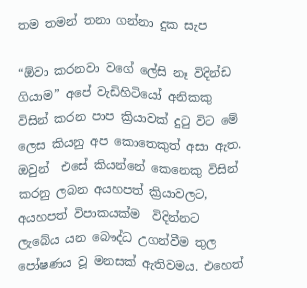තම තමන් තනා ගන්නා දුක සැප

“ඕවා කරනවා වගේ ලේසි නෑ විදින්ඩ ගියාම” අපේ වැඩිහිටියෝ අනිකකු විසින් කරන පාප ක්‍රියාවක් දුටු විට මේ ලෙස කියනු අප කොතෙකුත් අසා ඇත. ඔවුන්  එසේ කියන්නේ කෙනෙකු විසින් කරනු ලබන අයහපත් ක්‍රියාවලට, අයහපත් විපාකයක්ම  විදින්නට ලැබේය යන බෞද්ධ උගන්වීම තුල පෝෂණය වූ මනසක් ඇතිවමය. එහෙත්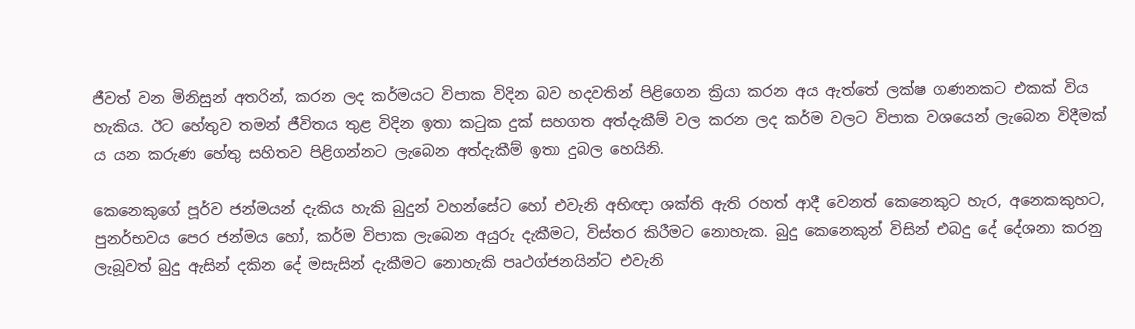ජීවත් වන මිනිසුන් අතරින්, කරන ලද කර්මයට විපාක විදින බව හදවතින් පිළිගෙන ක්‍රියා කරන අය ඇත්තේ ලක්ෂ ගණනකට එකක් විය හැකිය. ඊට හේතුව තමන් ජීවිතය තුළ විදින ඉතා කටුක දුක් සහගත අත්දැකීම් වල කරන ලද කර්ම වලට විපාක වශයෙන් ලැබෙන විදීමක් ය යන කරුණ හේතු සහිතව පිළිගන්නට ලැබෙන අත්දැකීම් ඉතා දුබල හෙයිනි.

කෙනෙකුගේ පූර්ව ජන්මයන් දැකිය හැකි බුදුන් වහන්සේට හෝ එවැනි අභිඥා ශක්ති ඇති රහත් ආදී වෙනත් කෙනෙකුට හැර, අනෙකකුහට, පුනර්භවය පෙර ජන්මය හෝ, කර්ම විපාක ලැබෙන අයුරු දැකීමට, විස්තර කිරීමට නොහැක. බුදු කෙනෙකුන් විසින් එබදු දේ දේශනා කරනු ලැබූවත් බුදු ඇසින් දකින දේ මසැසින් දැකීමට නොහැකි පෘථග්ජනයින්ට එවැනි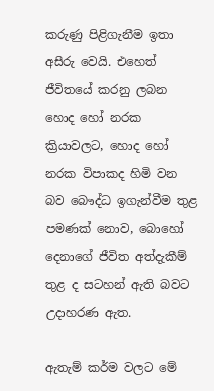කරුණු පිළිගැනීම ඉතා අසීරු වෙයි. එහෙත් ජීවිතයේ කරනු ලබන හොද හෝ නරක ක්‍රියාවලට, හොද හෝ නරක විපාකද හිමි වන බව බෞද්ධ ඉගැන්වීම තුළ පමණක් නොව, බොහෝ දෙනාගේ ජීවිත අත්දැකීම් තුළ ද සටහන් ඇති බවට උදාහරණ ඇත.

ඇතැම් කර්ම වලට මේ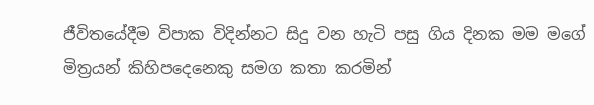ජීවිතයේදීම විපාක විදින්නට සිදු වන හැටි පසු ගිය දිනක මම මගේ මිත්‍රයන් කිහිපදෙනෙකු සමග කතා කරමින්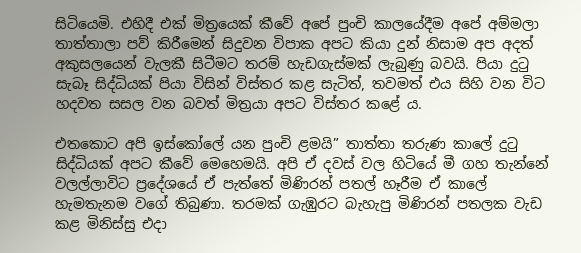සිටියෙමි. එහිදී එක් මිත්‍රයෙක් කීවේ අපේ පුංචි කාලයේදීම අපේ අම්මලා තාත්තාලා පව් කිරීමෙන් සිදුවන විපාක අපට කියා දුන් නිසාම අප අදත් අකුසලයෙන් වැලකී සිටීමට තරම් හැඩගැස්මක් ලැබුණු බවයි. පියා දුටු සැබෑ සිද්ධි‍යක් පියා විසින් විස්තර කළ සැටිත්, තවමත් එය සිහි වන විට හදවත සසල වන බවත් මිත්‍රයා අපට විස්‍තර කළේ ය.

එතකොට අපි ඉස්කෝලේ යන පුංචි ළමයි” තාත්තා තරුණ කාලේ දුටු සිද්ධියක් අපට කීවේ මෙහෙමයි. අපි ඒ දවස් වල හිටියේ මී ගහ තැන්නේ වලල්ලාවිට ප්‍රදේශයේ ඒ පැත්තේ මිණි‍රන් පතල් හෑරීම ඒ කාලේ හැමතැනම වගේ තිබුණා. තරමක් ගැඹුරට බැහැපු මිණිරන් පතලක වැඩ කළ මිනිස්සු එදා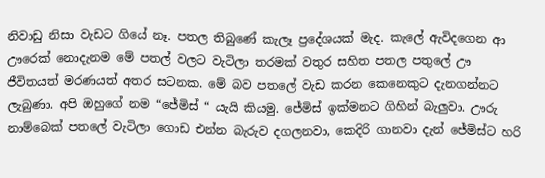නිවාඩු නිසා වැඩට ගියේ නෑ. පතල තිබුණේ කැලෑ ප්‍රදේශයක් මැද. කැලේ ඇවිදගෙන ආ ඌරෙක් නොදැනම මේ පතල් වලට වැටිලා තරමක් වතුර සහිත පතල පතුලේ ඌ ජීවිතයත් මරණයත් අතර සටනක. මේ බව පතලේ වැඩ කරන කෙනෙකුට දැනගන්නට ලැබුණා. අපි ඔහුගේ නම “ජේමිස් “ යැයි කියමු. ජේමිස් ඉක්මනට ගිහින් බැලුවා. ඌරු නාම්බෙක් පතලේ වැටිලා ගොඩ එන්න බැරුව දගලනවා, කෙදිරි ගානවා දැන් ජේමිස්ට හරි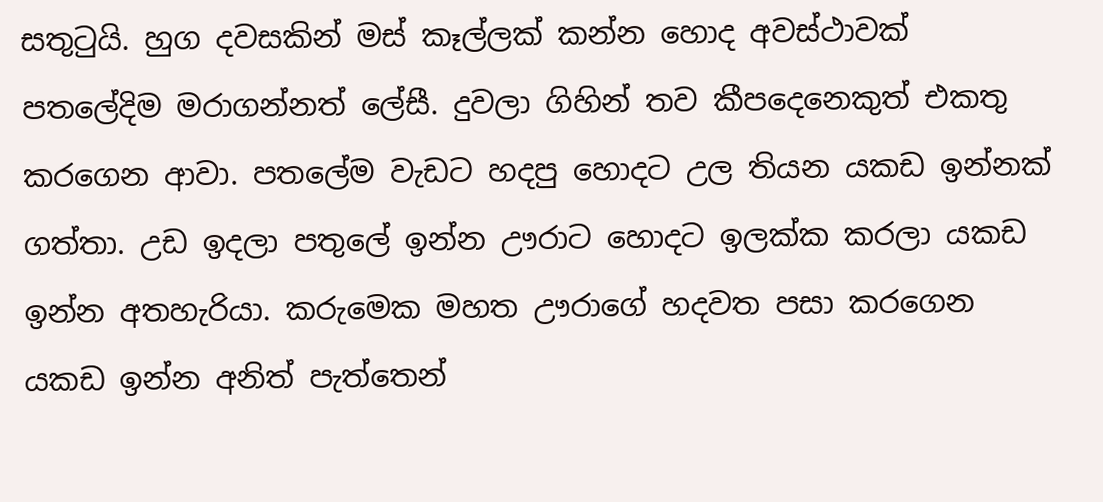සතුටුයි. හුග දවසකින් මස් කෑල්ලක් කන්න හොද අවස්ථාවක් පතලේදිම මරාගන්නත් ලේසී. දුවලා ගිහින් තව කීපදෙනෙකුත් එකතු කරගෙන ආවා. පතලේම වැඩට හදපු හොදට උල තියන යකඩ ඉන්නක් ගත්තා. උඩ ඉදලා පතුලේ ඉන්න ඌරාට හොදට ඉලක්ක කරලා යකඩ ඉන්න අතහැරියා. කරුමෙක මහත ඌරාගේ හදවත පසා කරගෙන යකඩ ඉන්න අනිත් පැත්තෙන්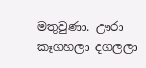මතුවුණා. ඌරා කෑගහලා දගලලා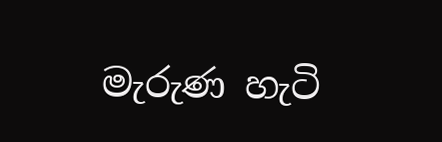මැරුණ හැටි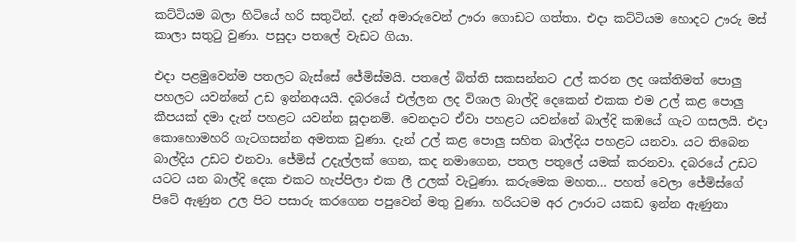කට්ටියම බලා හිටියේ හරි සතුටින්. දැන් අමාරුවෙන් ඌරා ගොඩට ගත්තා. එදා කට්ටියම හොදට ඌරු මස් කාලා සතුටු වුණා. පසුදා පතලේ වැඩට ගියා.

එදා පළමුවෙන්ම පතලට බැස්සේ ජේමිස්මයි. පතලේ බිත්ති සකසන්නට උල් කරන ලද ශක්තිමත් පොලු පහලට යවන්නේ උඩ ඉන්නඅයයි. දබරයේ එල්ලන ලද විශාල බාල්දි දෙකෙන් එකක එම උල් කළ පොලු කීපයක් දමා දැන් පහළට යවන්න සූදානම්. වෙනදාට ඒවා පහළට යවන්නේ බාල්දි කඹයේ ගැට ගසලයි. එදා කොහොමහරි ගැටගසන්න අමතක වුණා. දැන් උල් කළ පොලු සහිත බාල්දිය පහළට යනවා. යට තිබෙන බාල්දිය උඩට එනවා. ජේමිස් උදැල්ලක් ගෙන, කද නමාගෙන, පතල පතුලේ යමක් කරනවා. දබරයේ උඩට යටට යන බාල්දි දෙක එකට හැප්පිලා එක ලී උලක් වැටුණා. කරුමෙක මහත… පහත් වෙලා ජේමිස්ගේ පිටේ ඇණුන උල පිට පසාරු කරගෙන පපුවෙන් මතු වුණා. හරියටම අර ඌරාට යකඩ ඉන්න ඇණුනා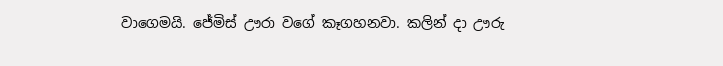වාගෙමයි. ජේමිස් ඌරා වගේ කෑගහනවා. කලින් දා ඌරු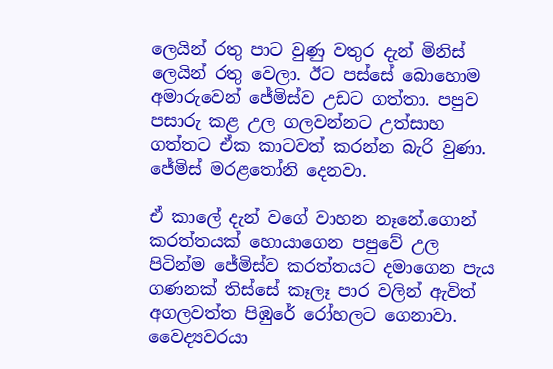ලෙයින් රතු පාට වුණු වතුර දැන් මිනිස් ලෙයින් රතු වෙලා. ඊට පස්සේ බොහොම අමාරුවෙන් ජේමිස්ව උඩට ගත්තා. පපුව පසාරු කළ උල ගලවන්නට උත්සාහ ගත්තට ඒක කාටවත් කරන්න බැරි වුණා. ජේමිස් මරළතෝනි දෙනවා.

ඒ කාලේ දැන් වගේ වාහන නෑනේ.ගොන් කරත්තයක් හොයාගෙන පපුවේ උල පිටින්ම ජේමිස්ව කරත්තයට දමාගෙන පැය ගණනක් තිස්සේ කෑලෑ පාර වලින් ඇවිත් අගලවත්ත පිඹුරේ රෝහලට ගෙනාවා. වෛද්‍යවරයා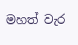මහත් වැර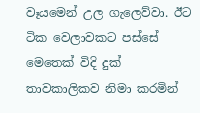වෑයමෙන් උල ගැලෙව්වා. ඊට ටික වෙලාවකට පස්සේ මෙතෙක් විදි දුක් තාවකාලිකව නිමා කරමින්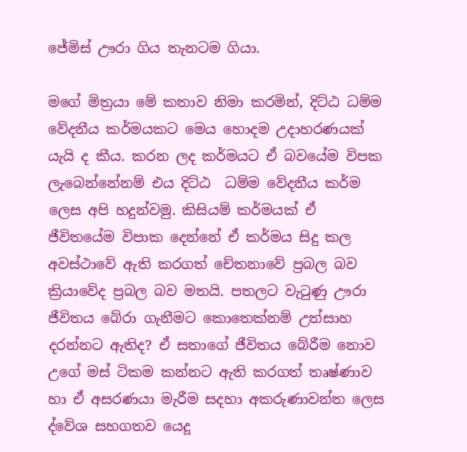ජේමිස් ඌරා ගිය තැනටම ගියා.

මගේ මිත්‍රයා මේ කතාව නිමා කරමින්, දිට්ඨ ධම්ම වේදනීය කර්මයකට මෙය හොදම උදාහරණයක් යැ‍යි ද කීය. කරන ලද කර්මයට ඒ බවයේම විපක ලැබෙන්නේනම් එය දිට්ඨ  ධම්ම වේදනීය කර්ම ලෙස අපි හදුන්වමු. කිසියම් කර්මයක් ඒ ජීවිතයේම විපාක දෙන්නේ ඒ කර්මය සිදු කල අවස්ථාවේ ඇති කරගත් චේතනාවේ ප්‍රබල බව ක්‍රියාවේද ප්‍රබල බව මතයි. පතලට වැටුණු ඌරා ජීවිතය බේරා ගැනීමට කොතෙක්නම් උත්සාහ දරන්නට ඇතිද? ඒ සතාගේ ජීවිතය බේරීම නොව උගේ මස් ටිකම කන්නට ඇති කරගත් තෘෂ්ණාව හා ඒ අසරණයා මැරීම සදහා අකරුණාවන්ත ලෙස ද්වේශ සහගතව යෙදූ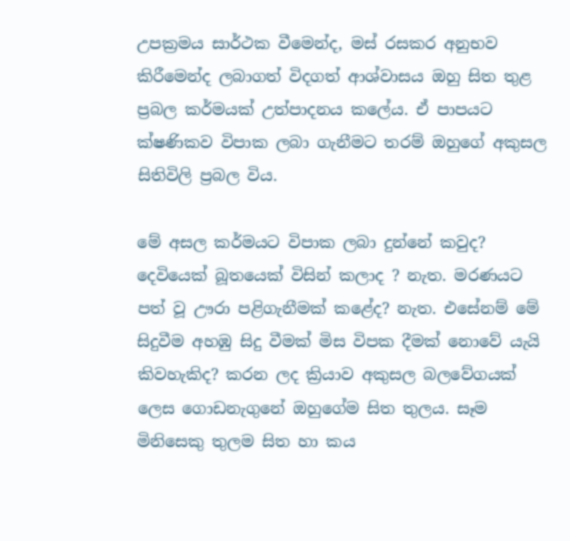උපක්‍රමය සාර්ථක වීමෙන්ද, මස් රසකර අනුභව කිරීමෙන්ද ලබාගත් විදගත් ආශ්වාසය ඔහු සිත තුළ ප්‍රබල කර්මයක් උත්පාදනය කලේය. ඒ පාපයට ක්ෂණිකව විපාක ලබා ගැනීමට තරම් ඔහුගේ අකුසල සිතිවිලි ප්‍රබල විය.

මේ අසල කර්මයට විපාක ලබා දුන්නේ කවුද? දෙවියෙක් බූතයෙක් විසින් කලාද ? නැත. මරණයට පත් වූ ඌරා පළිගැනීමක් කළේද? නැත. එසේනම් මේ සිදුවීම අහඹු සිදු වීමක් මිස විපක දීමක් නොවේ යැයි කිවහැකිද? කරන ලද ක්‍රියාව අකුසල බලවේගයක් ලෙස ගොඩනැගුනේ ඔහුගේම සිත තුලය. සෑම මිනිසෙකු තුලම සිත හා කය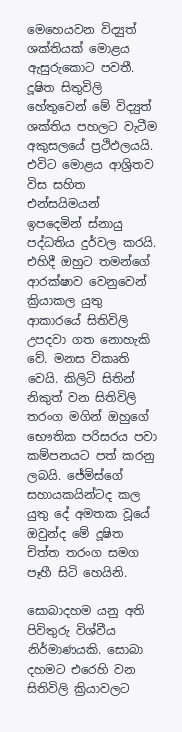මෙහෙයවන විද්‍යුත් ශක්තියක් මොළය ඇසුරුකොට පවතී. දූෂිත සිතුවිලි හේතුවෙන් මේ විද්‍යුත් ශක්තිය පහලට වැටීම අකුසලයේ ප්‍රථිඵලයයි. එවිට මොළය ආශ්‍රිතව විස සහිත එන්සයිමයන් ඉපදෙමින් ස්නායු පද්ධතිය දුර්වල කරයි. එහිදී ඔහුට තමන්ගේ ආරක්ෂාව වෙනුවෙන් ක්‍රියාකල යුතු ආකාරයේ සිතිවිලි උපදවා ගත නොහැකි වේ. මනස විකෘති වෙයි. කිලිටි සිතින් නිකුත් වන සිතිවිලි තරංග මගින් ඔහුගේ භෞතික පරිසරය පවා කම්පනයට පත් කරනු ලබයි. ජේමිස්ගේ සහායකයින්ටද කල යුතු දේ අමතක වූයේ ඔවුන්ද මේ දූෂිත චිත්ත තරංග සමග පෑහී සිටි හෙයිනි.

සොබාදහම යනු අති පිවිතුරු විශ්වීය නිර්මාණයකි. සොබා දහමට එරෙහි වන සිතිවිලි ක්‍රියාවලට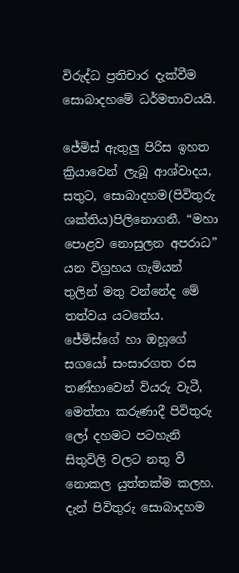විරුද්ධ ප්‍රතිචාර දැක්වීම සොබාදහමේ ධර්මතාවයයි.

ජේමිස් ඇතුලු පිරිස ඉහත ක්‍රියාවෙන් ලැබූ ආශ්වාදය, සතුට, සොබාදහම(පිවිතුරු ශක්තිය)පිලිනොගනී. “මහා පොළව නොසුලන අපරාධ”  යන විග්‍රහය ගැමියන් තුලින් මතු වන්නේද මේ තත්වය යටතේය. ජේමිස්ගේ හා ඔහූගේ සගයෝ සංසාරගත රස තණ්හාවෙන් වියරු වැටී, මෙත්තා කරුණාදී පිවිතුරු ලෝ දහමට පටහැනි සිතුවිලි වලට නතු වී නොකල යුත්තක්ම කලහ. දැන් පිවිතුරු සොබාදහම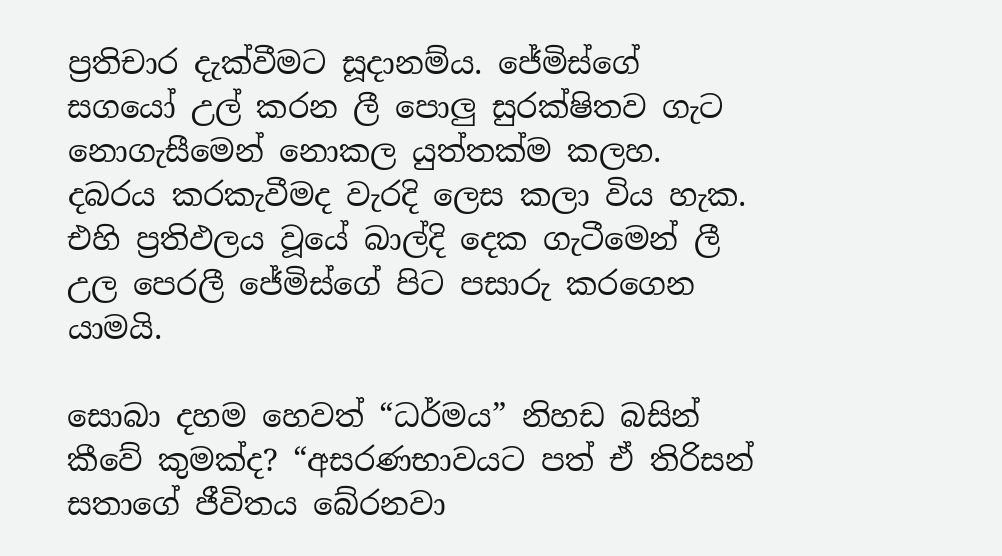ප්‍රතිචාර දැක්වීමට සූදානම්ය. ජේමිස්ගේ සගයෝ උල් කරන ලී පොලු සුරක්ෂිතව ගැට නොගැසීමෙන් නොකල යුත්තක්ම කලහ. දබරය කරකැවීමද වැරදි ලෙස කලා විය හැක. එහි ප්‍රතිඵලය වූයේ බාල්දි දෙක ගැටීමෙන් ලී උල පෙරලී ජේමිස්ගේ පිට පසාරු කරගෙන යාමයි.

සොබා දහම හෙවත් “ධර්මය” නිහඩ බසින් කීවේ කුමක්ද? “අසරණභාවයට පත් ඒ තිරිසන් සතාගේ ජීවිතය බේරනවා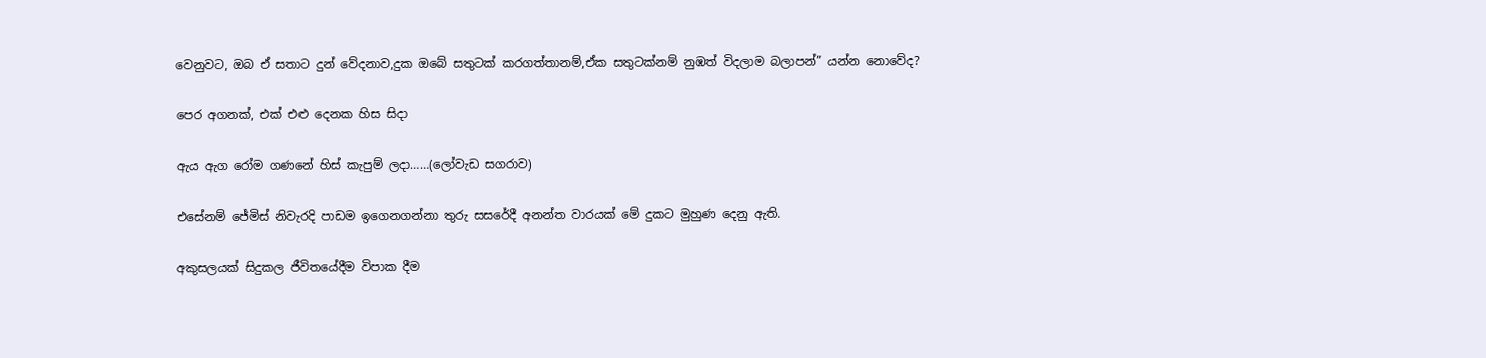වෙනුවට, ඔබ ඒ සතාට දුන් වේදනාව,දුක ඔබේ සතුටක් කරගත්තානම්,ඒක සතුටක්නම් නුඹත් විදලාම බලාපන්” යන්න නොවේද?

පෙර අගනක්, එක් එළු දෙනක හිස සිදා

ඇය ඇග රෝම ගණනේ හිස් කැපුම් ලදා……(ලෝවැඩ සගරාව)

එසේනම් ජේමිස් නිවැරදි පාඩම ඉගෙනගන්නා තුරු සසරේදී අනන්ත වාරයක් මේ දුකට මුහුණ දෙනු ඇති.

අකුසලයක් සිදුකල ජීවිතයේදීම විපාක දීම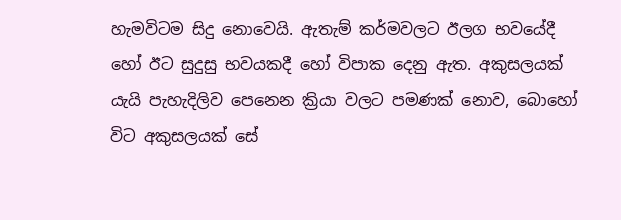හැමවිටම සිදු නොවෙයි. ඇතැම් කර්මවලට ඊලග භවයේදී හෝ ඊට සුදුසු භවයකදී හෝ විපාක දෙනු ඇත. අකුසලයක් යැයි පැහැදිලිව පෙනෙන ක්‍රියා වලට පමණක් නොව, බොහෝ විට අකුසලයක් සේ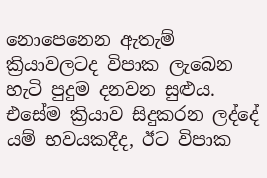නොපෙනෙන ඇතැම් ක්‍රියාවලටද විපාක ලැබෙන හැටි පුදුම දනවන සුළුය. එසේම ක්‍රියාව සිදුකරන ලද්දේ යම් භවයකදීද, ඊට විපාක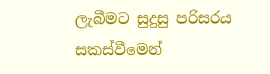ලැබීමට සුදුසු පරිසරය සකස්වීමෙන්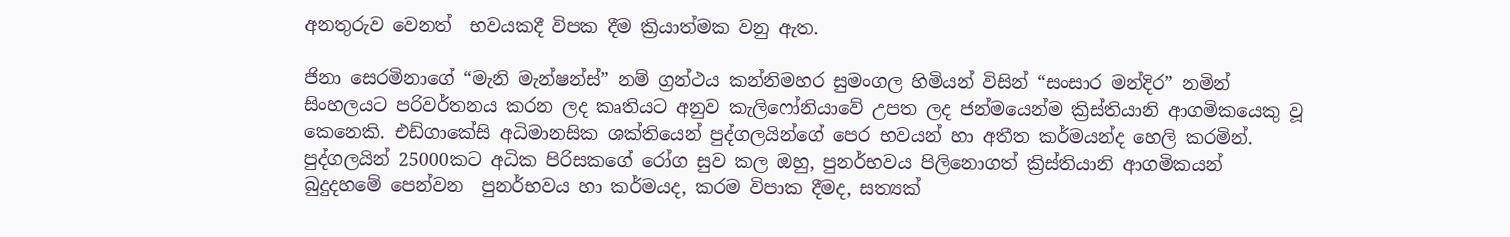අනතුරුව වෙනත්  භවයකදී විපක දීම ක්‍රියාත්මක වනු ඇත.

ජිනා සෙරමිනාගේ “මැනි මැන්ෂන්ස්” නම් ග්‍රන්ථය කන්නිමහර සුමංගල හිමියන් විසින් “සංසාර මන්දිර” නමින් සිංහලයට පරිවර්තනය කරන ලද කෘතියට අනුව කැලිෆෝනියාවේ උපත ලද ජන්මයෙන්ම ක්‍රිස්තියානි ආගමිකයෙකු වූ කෙනෙකි. එඩ්ගාකේසි අධිමානසික ශක්තියෙන් පුද්ගලයින්ගේ පෙර භවයන් හා අතීත කර්මයන්ද හෙලි කරමින්. පුද්ගලයින් 25000කට අධික පිරිසකගේ රෝග සුව කල ඔහු, පුනර්භව‍ය පිලිනොගත් ක්‍රිස්තියානි ආගමිකයන් බුදුදහමේ පෙන්වන  පුනර්භව‍ය හා කර්මයද, කරම විපාක දීමද, සත්‍යක්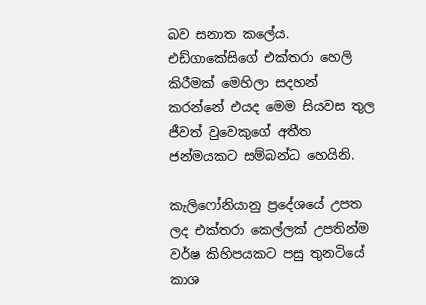බව සනාත කලේය. එඩ්ගාකේසිගේ එක්තරා හෙලි කිරීමක් මෙහිලා සදහන් කරන්නේ එයද මෙම සියවස තුල ජීවත් වුවෙකුගේ අතීත ජන්මයකට සම්බන්ධ හෙයිනි.

කැලිෆෝනියානු ප්‍රදේශයේ උපත ලද එක්තරා කෙල්ලක් උපතින්ම වර්ෂ කිහිපයකට පසු තුනටියේ කාශ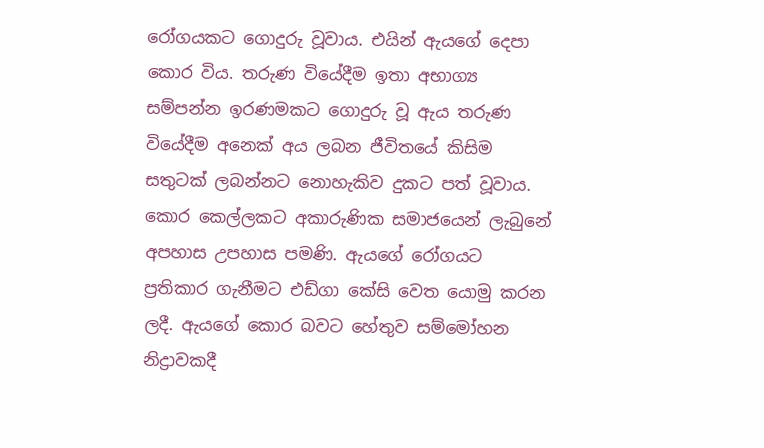රෝගයකට ගොදුරු වූවාය. එයින් ඇයගේ දෙපා කොර විය. තරුණ වියේදීම ඉතා අභාග්‍ය සම්පන්න ඉරණමකට ගොදුරු වූ ඇය තරුණ වියේදීම අනෙක් අය ලබන ජීවිතයේ කිසිම සතුටක් ලබන්නට නොහැකිව දුකට පත් වූවාය. කොර කෙල්ලකට අකාරුණික සමාජයෙන් ලැබුනේ අපහාස උපහාස පමණි. ඇයගේ රෝගයට ප්‍රතිකාර ගැනීමට එඩ්ගා කේසි වෙත යොමු කරන ලදී. ඇයගේ කොර බවට හේතුව සම්මෝහන නිද්‍රාවකදී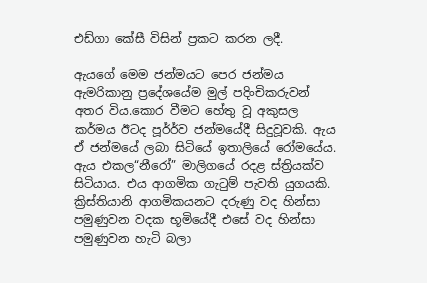එඩ්ගා කේසී විසින් ප්‍රකට කරන ලදී.

ඇයගේ මෙම ජන්මයට පෙර ජන්මය ඇමරිකානු ප්‍රදේශයේම මුල් පදිංචිකරුවන් අතර විය.කොර වීමට හේතු වූ අකුසල කර්මය ඊටද පූර්‍ර්ව ජන්මයේදී සිදුවූවකි. ඇය ඒ ජන්මයේ ලබා සිටියේ ඉතාලියේ රෝමයේය. ඇය එකල“නීරෝ” මාලිගයේ රදළ ස්ත්‍රියක්ව සිටියාය. එය ආගමික ගැටුම් පැවති යුගයකි. ක්‍රිස්තියානි ආගමිකයනට දරුණු වද හින්සා පමුණුවන වදක භූමියේදී එසේ වද හින්සා පමුණුවන හැටි බලා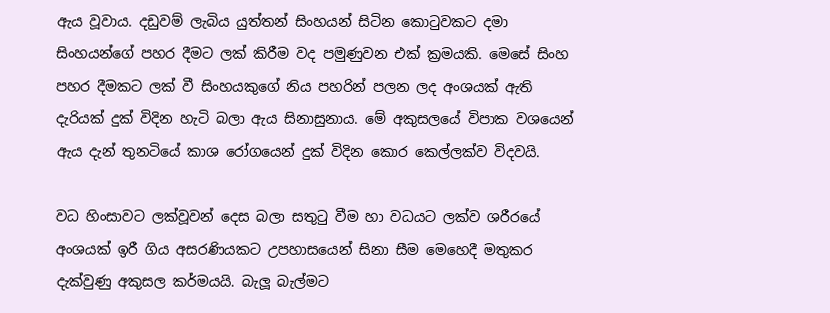ඇය වූවාය. දඩුවම් ලැබිය යුත්තන් සිංහයන් සිටින කොටුවකට දමා සිංහයන්ගේ පහර දීමට ලක් කිරීම වද පමුණුවන එක් ක්‍රමයකි. මෙසේ සිංහ පහර දීමකට ලක් වී සිංහයකුගේ නිය පහරින් පලන ලද අංශයක් ඇති දැරියක් දුක් විදින හැටි බලා ඇය සිනාසුනාය. මේ අකුසලයේ විපාක වශයෙන් ඇය දැන් තුනටියේ කාශ රෝගයෙන් දුක් විදින කොර කෙල්ලක්ව විදවයි.

වධ හිංසාවට ලක්වූවන් දෙස බලා සතුටු වීම හා වධයට ලක්ව ශරීරයේ අංශයක් ඉරී ගිය අසරණියකට උපහාසයෙන් සිනා සීම මෙහෙදී මතුකර දැක්වුණු අකුසල කර්මයයි. බැලූ බැල්මට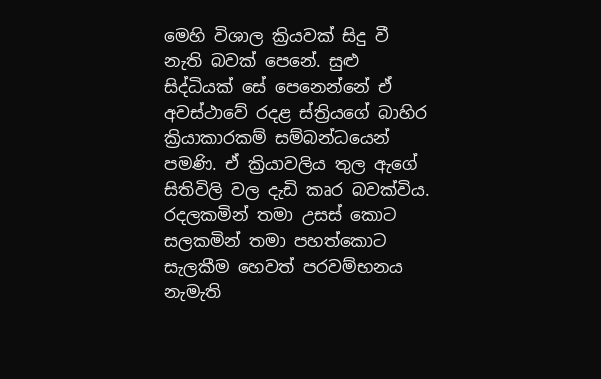මෙහි විශාල ක්‍රියවක් සිදු වී නැති බවක් පෙනේ. සුළු සිද්ධියක් සේ පෙනෙන්නේ ඒ අවස්ථාවේ රදළ ස්ත්‍රියගේ බාහිර ක්‍රියාකාරකම් සම්බන්ධ‍යෙන් පමණි. ඒ ක්‍රියාවලිය තුල ඇගේ සිතිවිලි වල දැඩි කෘර බවක්විය. රදලකමින් තමා උසස් කොට සලකමින් තමා පහත්කොට සැලකීම හෙවත් පරවම්භනය නැමැති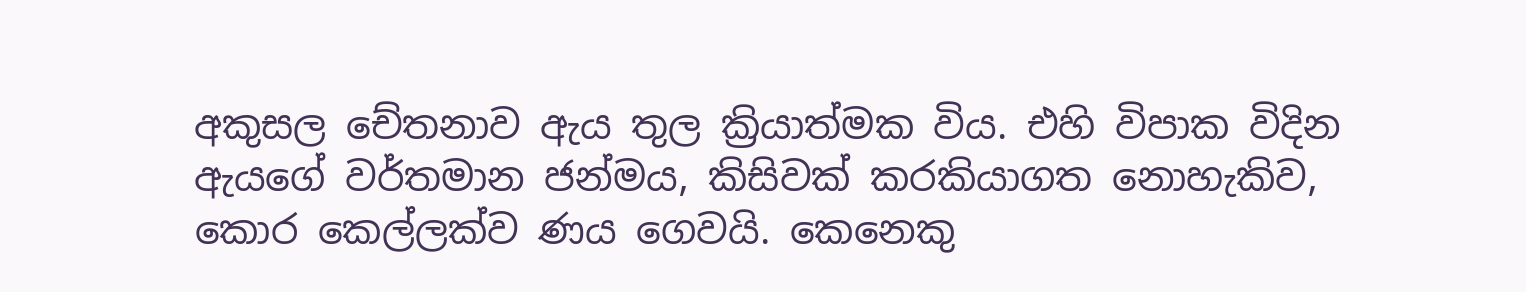අකුසල චේතනාව ඇය තුල ක්‍රියාත්මක විය. එහි විපාක විදින ඇයගේ වර්තමාන ජන්මය, කිසිවක් කරකියාගත නොහැකිව, කොර කෙල්ලක්ව ණය ගෙවයි. කෙනෙකු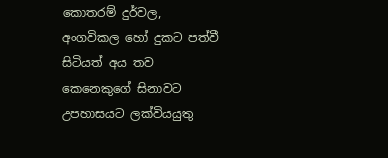කොතරම් දුර්වල, අංගවිකල හෝ දුකට පත්වී සිටියත් අය තව කෙනෙකුගේ සිනාවට උපහාසයට ලක්වියයුතු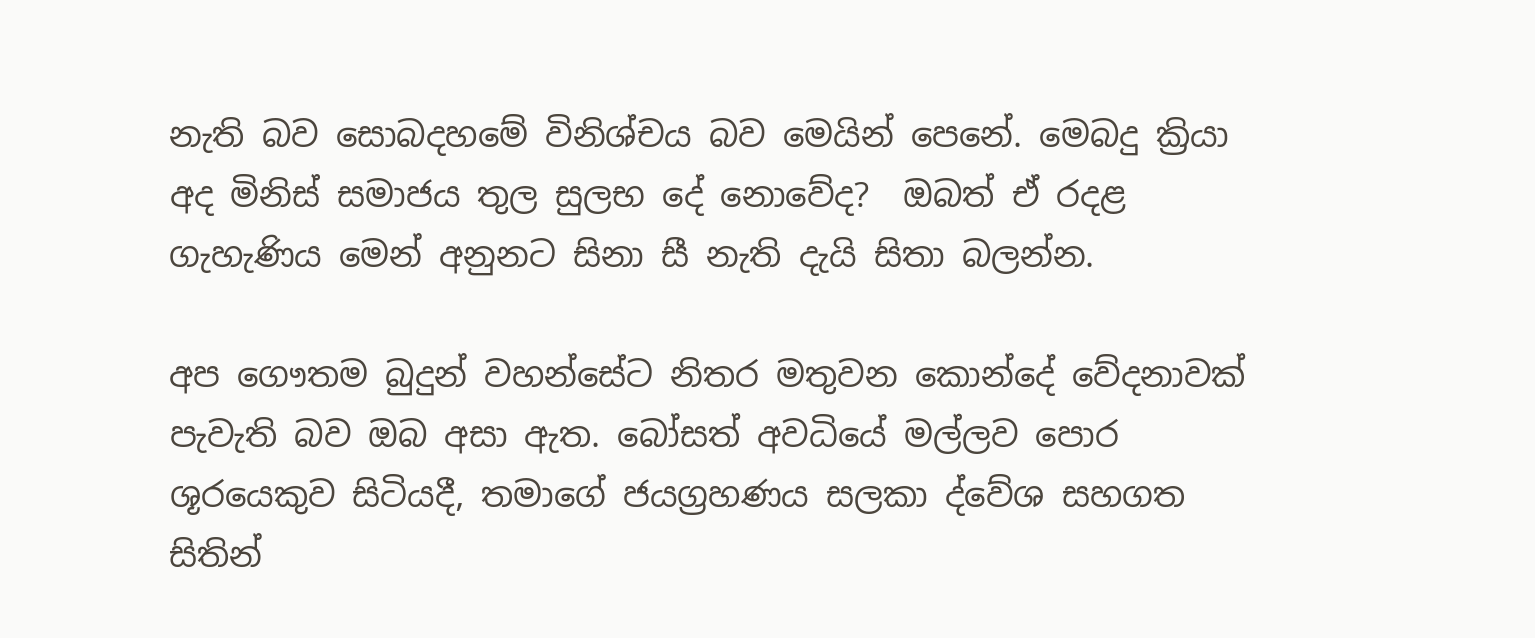නැති බව සොබදහමේ විනිශ්චය බව මෙයින් පෙනේ. මෙබදු ක්‍රියා අද මිනිස් සමාජය තුල සුලභ දේ නොවේද?  ඔබත් ඒ රදළ ගැහැණිය මෙන් අනුනට සිනා සී නැති දැ‍‍යි සිතා බලන්න.

අප ගෞතම බුදුන් වහන්සේට නිතර මතුවන කොන්දේ වේදනාවක් පැවැති බව ඔබ අසා ඇත. බෝසත් අවධියේ මල්ලව පොර ශූරයෙකුව සිටියදී, තමාගේ ජයග්‍රහණය සලකා ද්වේශ සහගත සිතින්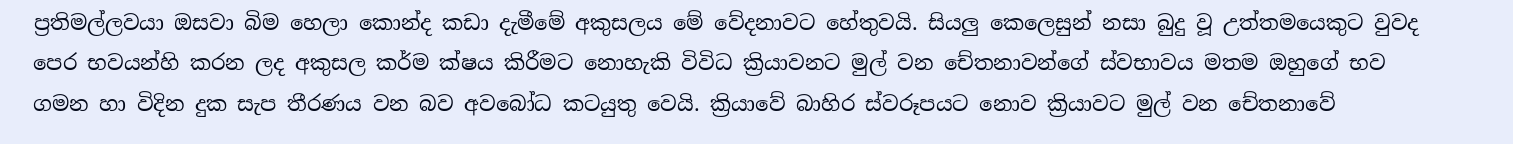ප්‍රතිමල්ලවයා ඔසවා බිම හෙලා කොන්ද කඩා දැමීමේ අකුසලය මේ වේදනාවට හේතුවයි. සියලු කෙලෙසුන් නසා බුදු වූ උත්තමයෙකුට වුවද පෙර භවයන්හි කරන ලද අකුසල කර්ම ක්ෂය කිරීමට නොහැකි විවිධ ක්‍රියාවනට මුල් වන චේතනාවන්ගේ ස්වභාවය මතම ඔහුගේ භව ගමන හා විදින දුක සැප තීරණය වන බව අවබෝධ කටයුතු වෙයි. ක්‍රියාවේ බාහිර ස්වරූපයට නොව ක්‍රියාවට මුල් වන චේතනාවේ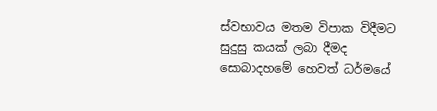ස්වභාවය මතම විපාක විදීමට සුදුසු කයක් ලබා දීමද සොබාදහමේ හෙවත් ධර්මයේ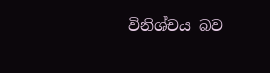විනිශ්චය බව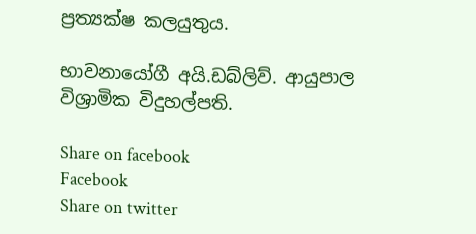ප්‍රත්‍යක්ෂ කලයුතුය.

භාවනායෝගී අයි.ඩබ්ලිව්. ආයුපාල විශ්‍රාමික විදුහල්පති.

Share on facebook
Facebook
Share on twitter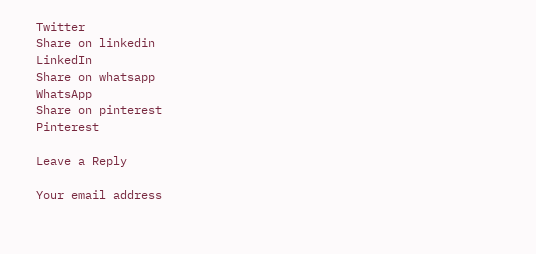Twitter
Share on linkedin
LinkedIn
Share on whatsapp
WhatsApp
Share on pinterest
Pinterest

Leave a Reply

Your email address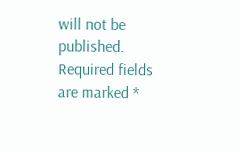will not be published. Required fields are marked *